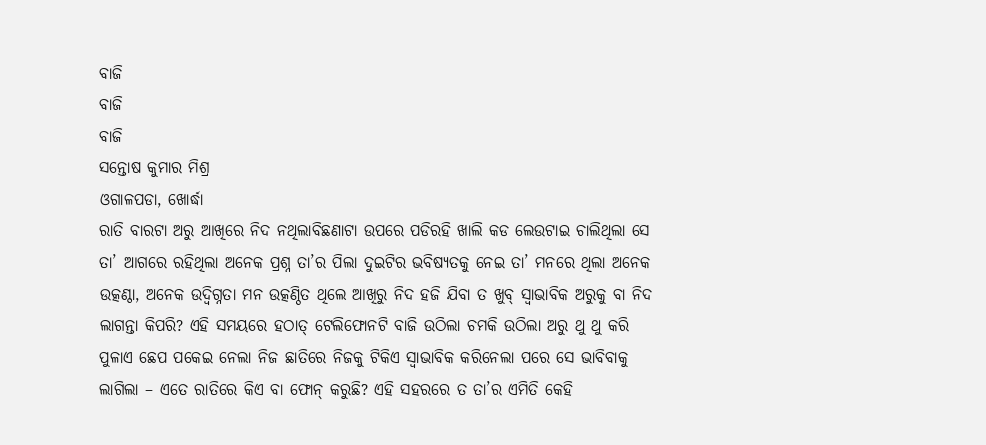ବାଜି
ବାଜି
ବାଜି
ସନ୍ତୋଷ କୁମାର ମିଶ୍ର
ଓଗାଳପଡା, ଖୋର୍ଦ୍ଧା
ରାତି ବାରଟା ଅରୁ ଆଖିରେ ନିଦ ନଥିଲାବିଛଣାଟା ଉପରେ ପଡିରହି ଖାଲି କଡ ଲେଉଟାଇ ଚାଲିଥିଲା ସେ ତା’ ଆଗରେ ରହିଥିଲା ଅନେକ ପ୍ରଶ୍ନ ତା’ର ପିଲା ଦୁଇଟିର ଭବିଷ୍ୟତକୁ ନେଇ ତା’ ମନରେ ଥିଲା ଅନେକ ଉତ୍କଣ୍ଠା, ଅନେକ ଉଦ୍ବିଗ୍ନତା ମନ ଉତ୍କଣ୍ଠିତ ଥିଲେ ଆଖିରୁ ନିଦ ହଜି ଯିବା ତ ଖୁବ୍ ସ୍ବାଭାବିକ ଅରୁକୁ ବା ନିଦ ଲାଗନ୍ତା କିପରି? ଏହି ସମୟରେ ହଠାତ୍ ଟେଲିଫୋନଟି ବାଜି ଉଠିଲା ଚମକି ଉଠିଲା ଅରୁ ଥୁ ଥୁ କରି ପୁଳାଏ ଛେପ ପକେଇ ନେଲା ନିଜ ଛାତିରେ ନିଜକୁ ଟିକିଏ ସ୍ବାଭାବିକ କରିନେଲା ପରେ ସେ ଭାବିବାକୁ ଲାଗିଲା – ଏତେ ରାତିରେ କିଏ ବା ଫୋନ୍ କରୁଛି? ଏହି ସହରରେ ତ ତା’ର ଏମିତି କେହି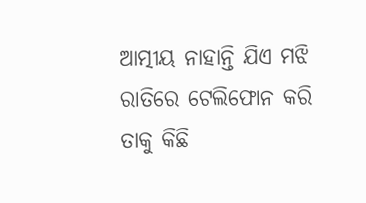ଆତ୍ମୀୟ ନାହାନ୍ତି ଯିଏ ମଝି ରାତିରେ ଟେଲିଫୋନ କରି ତାକୁ କିଛି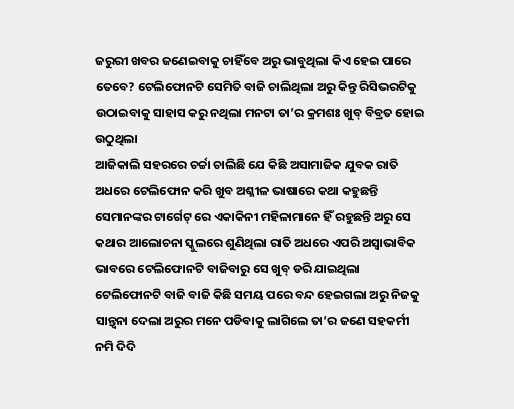ଜରୁରୀ ଖବର ଜଣେଇବାକୁ ଚାହିଁବେ ଅରୁ ଭାବୁଥିଲା କିଏ ହେଇ ପାରେ ତେବେ? ଟେଲିଫୋନଟି ସେମିତି ବାଜି ଚାଲିଥିଲା ଅରୁ କିନ୍ତୁ ରିସିଭରଟିକୁ ଉଠାଇବାକୁ ସାହାସ କରୁ ନଥିଲା ମନଟା ତା’ର କ୍ରମଶଃ ଖୁବ୍ ବିବ୍ରତ ହୋଇ ଉଠୁଥିଲା
ଆଜିକାଲି ସହରରେ ଚର୍ଚ୍ଚା ଚାଲିଛି ଯେ କିଛି ଅସାମାଜିକ ଯୁବକ ରାତି ଅଧରେ ଟେଲିଫୋନ କରି ଖୁବ ଅଶ୍ଳୀଳ ଭାଷାରେ କଥା କହୁଛନ୍ତି ସେମାନଙ୍କର ଟାର୍ଗେଟ୍ ରେ ଏକାକିନୀ ମହିଳାମାନେ ହିଁ ରହୁଛନ୍ତି ଅରୁ ସେ କଥାର ଆଲୋଚନା ସ୍କୁଲରେ ଶୁଣିଥିଲା ରାତି ଅଧରେ ଏପରି ଅସ୍ବାଭାବିକ ଭାବରେ ଟେଲିଫୋନଟି ବାଜିବାରୁ ସେ ଖୁବ୍ ଡରି ଯାଇଥିଲା ଟେଲିଫୋନଟି ବାଜି ବାଜି କିଛି ସମୟ ପରେ ବନ୍ଦ ହେଇଗଲା ଅରୁ ନିଜକୁ ସାନ୍ତ୍ବନା ଦେଲା ଅରୁର ମନେ ପଡିବାକୁ ଲାଗିଲେ ତା’ର ଜଣେ ସହକର୍ମୀ ନମି ଦିଦି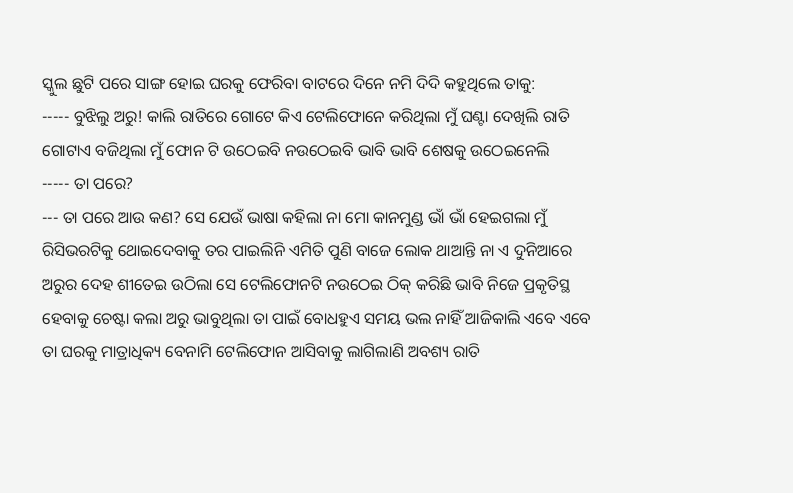ସ୍କୁଲ ଛୁଟି ପରେ ସାଙ୍ଗ ହୋଇ ଘରକୁ ଫେରିବା ବାଟରେ ଦିନେ ନମି ଦିଦି କହୁଥିଲେ ତାକୁ:
----- ବୁଝିଲୁ ଅରୁ! କାଲି ରାତିରେ ଗୋଟେ କିଏ ଟେଲିଫୋନେ କରିଥିଲା ମୁଁ ଘଣ୍ଟା ଦେଖିଲି ରାତି ଗୋଟାଏ ବଜିଥିଲା ମୁଁ ଫୋନ ଟି ଉଠେଇବି ନଉଠେଇବି ଭାବି ଭାବି ଶେଷକୁ ଉଠେଇନେଲି
----- ତା ପରେ?
--- ତା ପରେ ଆଉ କଣ? ସେ ଯେଉଁ ଭାଷା କହିଲା ନା ମୋ କାନମୁଣ୍ଡ ଭାଁ ଭାଁ ହେଇଗଲା ମୁଁ ରିସିଭରଟିକୁ ଥୋଇଦେବାକୁ ତର ପାଇଲିନି ଏମିତି ପୁଣି ବାଜେ ଲୋକ ଥାଆନ୍ତି ନା ଏ ଦୁନିଆରେ
ଅରୁର ଦେହ ଶୀତେଇ ଉଠିଲା ସେ ଟେଲିଫୋନଟି ନଉଠେଇ ଠିକ୍ କରିଛି ଭାବି ନିଜେ ପ୍ରକୃତିସ୍ଥ ହେବାକୁ ଚେଷ୍ଟା କଲା ଅରୁ ଭାବୁଥିଲା ତା ପାଇଁ ବୋଧହୁଏ ସମୟ ଭଲ ନାହିଁ ଆଜିକାଲି ଏବେ ଏବେ ତା ଘରକୁ ମାତ୍ରାଧିକ୍ୟ ବେନାମି ଟେଲିଫୋନ ଆସିବାକୁ ଲାଗିଲାଣି ଅବଶ୍ୟ ରାତି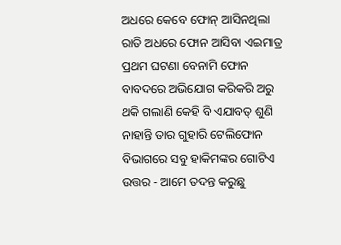ଅଧରେ କେବେ ଫୋନ୍ ଆସିନଥିଲା ରାତି ଅଧରେ ଫୋନ ଆସିବା ଏଇମାତ୍ର ପ୍ରଥମ ଘଟଣା ବେନାମି ଫୋନ ବାବଦରେ ଅଭିଯୋଗ କରିକରି ଅରୁ ଥକି ଗଲାଣି କେହି ବି ଏଯାବତ୍ ଶୁଣି ନାହାନ୍ତି ତାର ଗୁହାରି ଟେଲିଫୋନ ବିଭାଗରେ ସବୁ ହାକିମଙ୍କର ଗୋଟିଏ ଉତ୍ତର - ଆମେ ତଦନ୍ତ କରୁଛୁ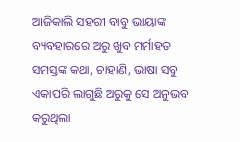ଆଜିକାଲି ସହରୀ ବାବୁ ଭାୟାଙ୍କ ବ୍ୟବହାରରେ ଅରୁ ଖୁବ ମର୍ମାହତ ସମସ୍ତଙ୍କ କଥା, ଚାହାଣି, ଭାଷା ସବୁ ଏକାପରି ଲାଗୁଛି ଅରୁକୁ ସେ ଅନୁଭବ କରୁଥିଲା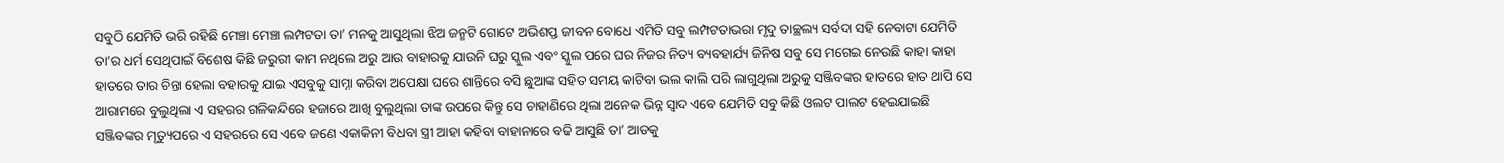ସବୁଠି ଯେମିତି ଭରି ରହିଛି ମେଞ୍ଚା ମେଞ୍ଚା ଲମ୍ପଟତା ତା’ ମନକୁ ଆସୁଥିଲା ଝିଅ ଜନ୍ମଟି ଗୋଟେ ଅଭିଶପ୍ତ ଜୀବନ ବୋଧେ ଏମିତି ସବୁ ଲମ୍ପଟତାଭରା ମୃଦୁ ତାଚ୍ଛଲ୍ୟ ସର୍ବଦା ସହି ନେବାଟା ଯେମିତି ତା’ର ଧର୍ମ ସେଥିପାଇଁ ବିଶେଷ କିଛି ଜରୁରୀ କାମ ନଥିଲେ ଅରୁ ଆଉ ବାହାରକୁ ଯାଉନି ଘରୁ ସ୍କୁଲ ଏବଂ ସ୍କୁଲ ପରେ ଘର ନିଜର ନିତ୍ୟ ବ୍ୟବହାର୍ଯ୍ୟ ଜିନିଷ ସବୁ ସେ ମଗେଇ ନେଉଛି କାହା କାହା ହାତରେ ତାର ଚିନ୍ତା ହେଲା ବହାରକୁ ଯାଇ ଏସବୁକୁ ସାମ୍ନା କରିବା ଅପେକ୍ଷା ଘରେ ଶାନ୍ତିରେ ବସି ଛୁଆଙ୍କ ସହିତ ସମୟ କାଟିବା ଭଲ କାଲି ପରି ଲାଗୁଥିଲା ଅରୁକୁ ସଞ୍ଜିବଙ୍କର ହାତରେ ହାତ ଥାପି ସେ ଆରାମରେ ବୁଲୁଥିଲା ଏ ସହରର ଗଳିକନ୍ଦିରେ ହଜାରେ ଆଖି ବୁଲୁଥିଲା ତାଙ୍କ ଉପରେ କିନ୍ତୁ ସେ ଚାହାଣିରେ ଥିଲା ଅନେକ ଭିନ୍ନ ସ୍ବାଦ ଏବେ ଯେମିତି ସବୁ କିଛି ଓଲଟ ପାଲଟ ହେଇଯାଇଛି ସଞ୍ଜିବଙ୍କର ମୃତ୍ୟୁପରେ ଏ ସହରରେ ସେ ଏବେ ଜଣେ ଏକାକିନୀ ବିଧବା ସ୍ତ୍ରୀ ଆହା କହିବା ବାହାନାରେ ବଢି ଆସୁଛି ତା’ ଆଡକୁ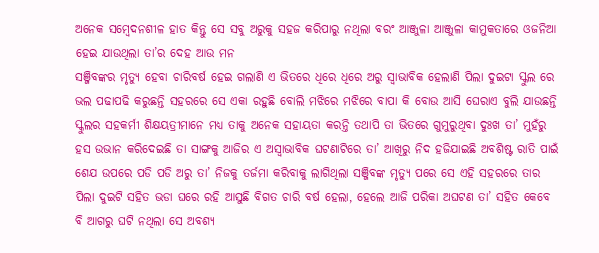ଅନେକ ସମ୍ବେଦନଶୀଳ ହାତ କିନ୍ତୁ ସେ ସବୁ ଅରୁକୁ ସହଜ କରିପାରୁ ନଥିଲା ବରଂ ଆଞ୍ଜୁଳା ଆଞ୍ଜୁଳା କାମୁକତାରେ ଓଜନିଆ ହେଇ ଯାଉଥିଲା ତା’ର ଦେହ ଆଉ ମନ
ସଞ୍ଜିବଙ୍କର ମୃତ୍ୟୁ ହେବା ଚାରିବର୍ଷ ହେଇ ଗଲାଣି ଏ ଭିତରେ ଧିରେ ଧିରେ ଅରୁ ସ୍ବାଭାବିକ ହେଲାଣି ପିଲା ଦୁଇଟା ସ୍କୁଲ ରେ ଭଲ ପଢାପଢି କରୁଛନ୍ତି ସହରରେ ସେ ଏକା ରହୁଛି ବୋଲି ମଝିରେ ମଝିରେ ବାପା କି ବୋଉ ଆସି ଘେରାଏ ବୁଲି ଯାଉଛନ୍ତି ସ୍କୁଲର ସହକର୍ମୀ ଶିକ୍ଷୟତ୍ରୀମାନେ ମଧ୍ୟ ତାକୁ ଅନେକ ସହାୟତା କରନ୍ତି ତଥାପି ତା ଭିତରେ ଗୁମୁରୁଥିବା ଦୁଃଖ ତା’ ମୁହଁରୁ ହସ ଉଭାନ କରିଦେଇଛି ତା ସାଙ୍ଗକୁ ଆଜିର ଏ ଅସ୍ବାଭାବିକ ଘଟଣାଟିରେ ତା’ ଆଖିରୁ ନିଦ ହଜିଯାଇଛି ଅବଶିଷ୍ଟ ରାତି ପାଇଁ ଶେଯ ଉପରେ ପଡି ପଡି ଅରୁ ତା’ ନିଜକୁ ତର୍ଜମା କରିବାକୁ ଲାଗିଥିଲା ସଞ୍ଜିବଙ୍କ ମୃତ୍ୟୁ ପରେ ସେ ଏହି ସହରରେ ତାର ପିଲା ଦୁଇଟି ସହିତ ଭଡା ଘରେ ରହି ଆସୁଛି ବିଗତ ଚାରି ବର୍ଷ ହେଲା, ହେଲେ ଆଜି ପରିକା ଅଘଟଣ ତା’ ସହିତ କେବେ ବି ଆଗରୁ ଘଟି ନଥିଲା ସେ ଅବଶ୍ୟ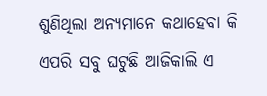ଶୁଣିଥିଲା ଅନ୍ୟମାନେ କଥାହେବା କି ଏପରି ସବୁ ଘଟୁଛି ଆଜିକାଲି ଏ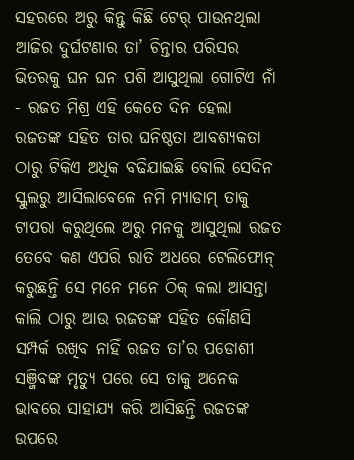ସହରରେ ଅରୁ କିନ୍ତୁ କିଛି ଟେର୍ ପାଉନଥିଲା ଆଜିର ଦୁର୍ଘଟଣାର ତା’ ଚିନ୍ତାର ପରିସର ଭିତରକୁ ଘନ ଘନ ପଶି ଆସୁଥିଲା ଗୋଟିଏ ନାଁ - ରଜତ ମିଶ୍ର ଏହି କେତେ ଦିନ ହେଲା ରଜତଙ୍କ ସହିତ ତାର ଘନିଷ୍ଠତା ଆବଶ୍ୟକତା ଠାରୁ ଟିକିଏ ଅଧିକ ବଢିଯାଇଛି ବୋଲି ସେଦିନ ସ୍କୁଲରୁ ଆସିଲାବେଳେ ନମି ମ୍ୟାଡାମ୍ ତାକୁ ଟାପରା କରୁଥିଲେ ଅରୁ ମନକୁ ଆସୁଥିଲା ରଜତ ତେବେ କଣ ଏପରି ରାତି ଅଧରେ ଟେଲିଫୋନ୍ କରୁଛନ୍ତି ସେ ମନେ ମନେ ଠିକ୍ କଲା ଆସନ୍ତା କାଲି ଠାରୁ ଆଉ ରଜତଙ୍କ ସହିତ କୌଣସି ସମ୍ପର୍କ ରଖିବ ନାହିଁ ରଜତ ତା’ର ପଡୋଶୀ ସଞ୍ଜିବଙ୍କ ମୃତ୍ୟୁ ପରେ ସେ ତାକୁ ଅନେକ ଭାବରେ ସାହାଯ୍ୟ କରି ଆସିଛନ୍ତି ରଜତଙ୍କ ଉପରେ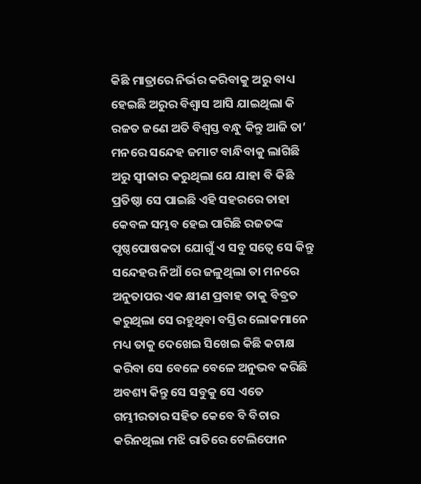କିଛି ମାତ୍ରାରେ ନିର୍ଭର କରିବାକୁ ଅରୁ ବାଧ୍ୟ ହେଇଛି ଅରୁର ବିଶ୍ବାସ ଆସି ଯାଇଥିଲା କି ରଜତ ଜଣେ ଅତି ବିଶ୍ବସ୍ତ ବନ୍ଧୁ କିନ୍ତୁ ଆଜି ତା’ ମନରେ ସନ୍ଦେହ ଜମାଟ ବାନ୍ଧିବାକୁ ଲାଗିଛି ଅରୁ ସ୍ବୀକାର କରୁଥିଲା ଯେ ଯାହା ବି କିଛି ପ୍ରତିଷ୍ଠା ସେ ପାଇଛି ଏହି ସହରରେ ତାହା କେବଳ ସମ୍ଭବ ହେଇ ପାରିଛି ରଜତଙ୍କ ପୃଷ୍ଠପୋଷକତା ଯୋଗୁଁ ଏ ସବୁ ସତ୍ବେ ସେ କିନ୍ତୁ ସନ୍ଦେହର ନିଆଁ ରେ ଜଳୁଥିଲା ତା ମନରେ ଅନୁତାପର ଏକ କ୍ଷୀଣ ପ୍ରବାହ ତାକୁ ବିବ୍ରତ କରୁଥିଲା ସେ ରହୁଥିବା ବସ୍ତିର ଲୋକମାନେ ମଧ୍ୟ ତାକୁ ଦେଖେଇ ସିଖେଇ କିଛି କଟାକ୍ଷ କରିବା ସେ ବେଳେ ବେଳେ ଅନୁଭବ କରିଛି ଅବଶ୍ୟ କିନ୍ତୁ ସେ ସବୁକୁ ସେ ଏତେ ଗମ୍ଭୀରତାର ସହିତ କେବେ ବି ବିଚାର କରିନଥିଲା ମଝି ରାତିରେ ଟେଲିଫୋନ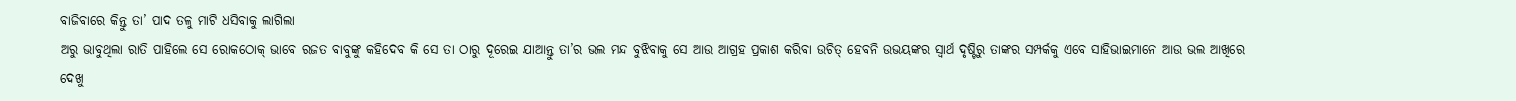ବାଜିବାରେ କିନ୍ତୁ ତା’ ପାଦ ତଳୁ ମାଟି ଧସିବାକୁ ଲାଗିଲା
ଅରୁ ଭାବୁଥିଲା ରାତି ପାହିଲେ ସେ ରୋକଠୋକ୍ ଭାବେ ରଜତ ବାବୁଙ୍କୁ କହିଦେବ କି ସେ ତା ଠାରୁ ଦୂରେଇ ଯାଆନ୍ତୁ ତା’ର ଭଲ ମନ୍ଦ ବୁଝିବାକୁ ସେ ଆଉ ଆଗ୍ରହ ପ୍ରକାଶ କରିବା ଉଚିତ୍ ହେବନି ଉଭୟଙ୍କର ସ୍ବାର୍ଥ ଦୃଷ୍ଟିରୁ ତାଙ୍କର ସମ୍ପର୍କକୁ ଏବେ ସାହିଭାଇମାନେ ଆଉ ଭଲ ଆଖିରେ ଦେଖୁ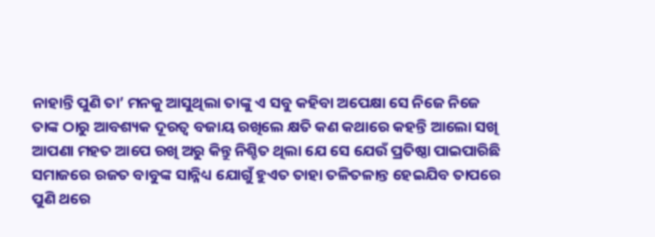ନାହାନ୍ତି ପୁଣି ତା’ ମନକୁ ଆସୁଥିଲା ତାଙ୍କୁ ଏ ସବୁ କହିବା ଅପେକ୍ଷା ସେ ନିଜେ ନିଜେ ତାଙ୍କ ଠାରୁ ଆବଶ୍ୟକ ଦୂରତ୍ବ ବଜାୟ ରଖିଲେ କ୍ଷତି କଣ କଥାରେ କହନ୍ତି ଆଲୋ ସଖି ଆପଣା ମହତ ଆପେ ରଖି ଅରୁ କିନ୍ତୁ ନିଶ୍ଚିତ ଥିଲା ଯେ ସେ ଯେଉଁ ପ୍ରତିଷ୍ଠା ପାଇପାରିଛି ସମାଜରେ ରଜତ ବାବୁଙ୍କ ସାନ୍ନିଧ୍ୟ ଯୋଗୁଁ ହୁଏତ ତାହା ତଳିତଳାନ୍ତ ହେଇଯିବ ତାପରେ ପୁଣି ଥରେ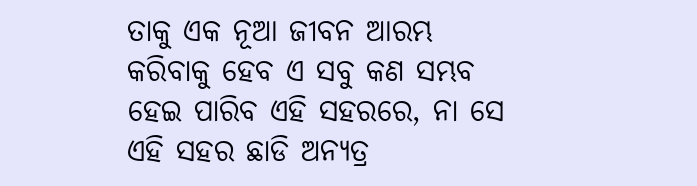ତାକୁ ଏକ ନୂଆ ଜୀବନ ଆରମ୍ଭ କରିବାକୁ ହେବ ଏ ସବୁ କଣ ସମ୍ଭବ ହେଇ ପାରିବ ଏହି ସହରରେ, ନା ସେ ଏହି ସହର ଛାଡି ଅନ୍ୟତ୍ର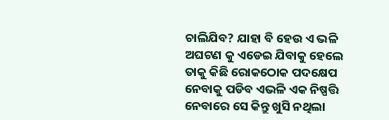ଚାଲିଯିବ? ଯାହା ବି ହେଉ ଏ ଭଳି ଅଘଟଣ କୁ ଏଡେଇ ଯିବାକୁ ହେଲେ ତାକୁ କିଛି ରୋକଠୋକ ପଦକ୍ଷେପ ନେବାକୁ ପଡିବ ଏଭଳି ଏକ ନିଷ୍ପତ୍ତି ନେବାରେ ସେ କିନ୍ତୁ ଖୁସି ନଥିଲା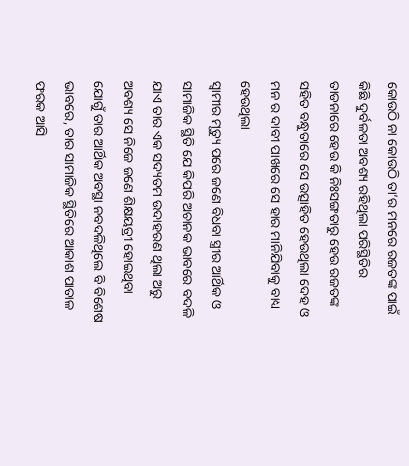କୋଉଠି ନା କୋଉଠି ତା’ର ମନରେ ରଜତଙ୍କ ପାଇଁ କିଛି ଦୁର୍ବଳତା ଅବଶ୍ୟ ରହିଥିଲା ପରିସ୍ଥିତିର ତାଡନାରେ ହେଉ କି ନିଃସଙ୍ଗତାରୁ ହେଉ ରଜତଙ୍କ ସହିତ ବନ୍ଧୁତାରେ ସେ ଉତ୍ସାହିତ ହେଉଥିଲା ଦେହ ଓ ମନ ର ଦାବୀ ପାଖରେ ସେ ହାର ମାନିଯିବାକୁ ବାଧ୍ୟ ହେଉଥିଲା
ସ୍ବାମୀର ମୃତ୍ୟୁ ପରେ ଜଣେ ବିଧବା ସ୍ତ୍ରୀର ଆର୍ଥିକ ଓ ସାମାଜିକ ସ୍ଥିତି ଯେ କିପରି ଅଚାନକ ଭାବରେ ବଦଳି ଯାଏ ତାର ଏକ ସଦ୍ୟତମ ଉଦାହରଣ ଥିଲା ଅରୁ ଅବଶ୍ୟ ସେ ନିଜେ ଜଣେ ଶିକ୍ଷୟତ୍ରୀ ହୋଇଥିବା ଯୋଗୁଁ ତାର ଆର୍ଥିକ ଅବସ୍ଥା ନବଦଳିଥିଲେ ବି ବିଶେଷ ଭାବରେ, ତାର ସାମାଜିକ ସ୍ଥିତିରେ ଆକାଶ ପାତାଳ ଫରକ ଆସି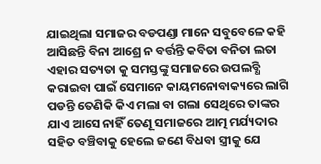ଯାଇଥିଲା ସମାଜର ବଡପଣ୍ଡା ମାନେ ସବୁବେଳେ କହି ଆସିଛନ୍ତି ବିନା ଆଶ୍ରେ ନ ବର୍ତ୍ତନ୍ତି କବିତା ବନିତା ଲତା ଏହାର ସତ୍ୟତା କୁ ସମସ୍ତଙ୍କୁ ସମାଜରେ ଉପଲବ୍ଧି କରାଇବା ପାଇଁ ସେମାନେ କାୟମନୋବାକ୍ୟରେ ଲାଗି ପଡନ୍ତି ତେଣିକି କିଏ ମଲା ବା ଗଲା ସେଥିରେ ତାଙ୍କର ଯାଏ ଆସେ ନାହିଁ ତେଣୂ ସମାଜରେ ଆତ୍ମ ମର୍ଯ୍ୟଦାର ସହିତ ବଞ୍ଚିବାକୁ ହେଲେ ଜଣେ ବିଧବା ସ୍ତ୍ରୀକୁ ଯେ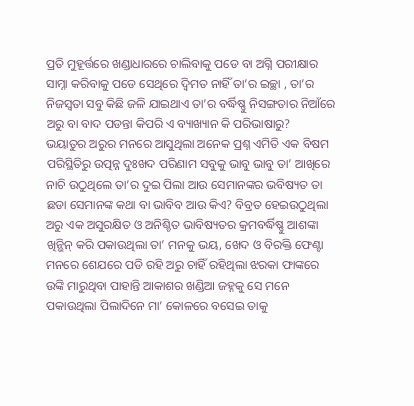ପ୍ରତି ମୁହୂର୍ତ୍ତରେ ଖଣ୍ଡାଧାରରେ ଚାଲିବାକୁ ପଡେ ବା ଅଗ୍ନି ପରୀକ୍ଷାର ସାମ୍ନା କରିବାକୁ ପଡେ ସେଥିରେ ଦ୍ବିମତ ନାହିଁ ତା’ର ଇଚ୍ଛା , ତା’ର ନିଜସ୍ବତା ସବୁ କିଛି ଜଳି ଯାଇଥାଏ ତା’ର ବର୍ଦ୍ଧିଷ୍ଣୁ ନିସଙ୍ଗତାର ନିଆଁରେ ଅରୁ ବା ବାଦ ପଡନ୍ତା କିପରି ଏ ବ୍ୟାଖ୍ୟାନ କି ପରିଭାଷାରୁ?
ଭୟାତୁର ଅରୁର ମନରେ ଆସୁଥିଲା ଅନେକ ପ୍ରଶ୍ନ ଏମିତି ଏକ ବିଷମ ପରିସ୍ଥିତିରୁ ଉତ୍ପନ୍ନ ଦୁଃଖଦ ପରିଣାମ ସବୁକୁ ଭାବୁ ଭାବୁ ତା’ ଆଖିରେ ନାଚି ଉଠୁଥିଲେ ତା’ର ଦୁଇ ପିଲା ଆଉ ସେମାନଙ୍କର ଭବିଷ୍ୟତ ତା ଛଡା ସେମାନଙ୍କ କଥା ବା ଭାବିବ ଆଉ କିଏ? ବିବ୍ରତ ହେଇଉଠୁଥିଲା ଅରୁ ଏକ ଅସୁରକ୍ଷିତ ଓ ଅନିଶ୍ଚିତ ଭାବିଷ୍ୟତର କ୍ରମବର୍ଦ୍ଧିଷ୍ଣୁ ଆଶଙ୍କା ଖିନ୍ଭିନ୍ କରି ପକାଉଥିଲା ତା’ ମନକୁ ଭୟ, ଖେଦ ଓ ବିରକ୍ତି ଫେଣ୍ଟା ମନରେ ଶେଯରେ ପଡି ରହି ଅରୁ ଚାହିଁ ରହିଥିଲା ଝରକା ଫାଙ୍କରେ ଉଙ୍କି ମାରୁଥିବା ପାହାନ୍ତି ଆକାଶର ଖଣ୍ଡିଆ ଜହ୍ନକୁ ସେ ମନେ ପକାଉଥିଲା ପିଲାଦିନେ ମା’ କୋଳରେ ବସେଇ ତାକୁ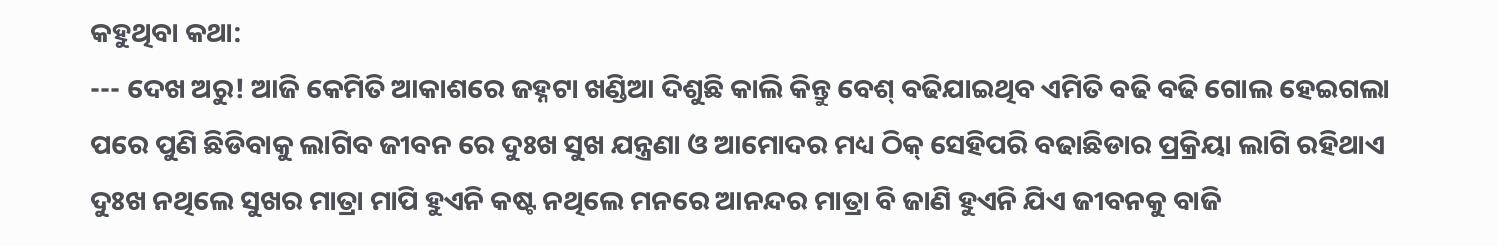କହୁଥିବା କଥା:
--- ଦେଖ ଅରୁ! ଆଜି କେମିତି ଆକାଶରେ ଜହ୍ନଟା ଖଣ୍ଡିଆ ଦିଶୁଛି କାଲି କିନ୍ତୁ ବେଶ୍ ବଢିଯାଇଥିବ ଏମିତି ବଢି ବଢି ଗୋଲ ହେଇଗଲା ପରେ ପୁଣି ଛିଡିବାକୁ ଲାଗିବ ଜୀବନ ରେ ଦୁଃଖ ସୁଖ ଯନ୍ତ୍ରଣା ଓ ଆମୋଦର ମଧ୍ୟ ଠିକ୍ ସେହିପରି ବଢାଛିଡାର ପ୍ରକ୍ରିୟା ଲାଗି ରହିଥାଏ ଦୁଃଖ ନଥିଲେ ସୁଖର ମାତ୍ରା ମାପି ହୁଏନି କଷ୍ଟ ନଥିଲେ ମନରେ ଆନନ୍ଦର ମାତ୍ରା ବି ଜାଣି ହୁଏନି ଯିଏ ଜୀବନକୁ ବାଜି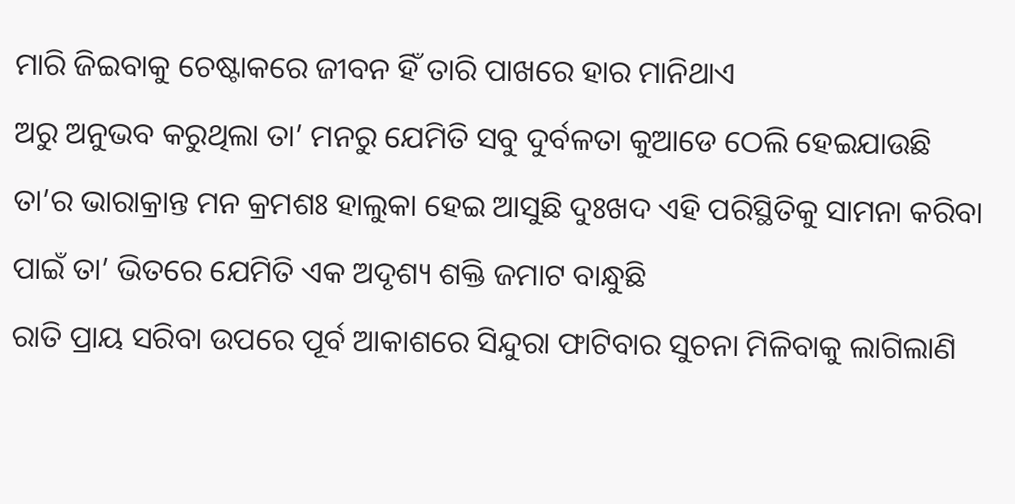ମାରି ଜିଇବାକୁ ଚେଷ୍ଟାକରେ ଜୀବନ ହିଁ ତାରି ପାଖରେ ହାର ମାନିଥାଏ
ଅରୁ ଅନୁଭବ କରୁଥିଲା ତା’ ମନରୁ ଯେମିତି ସବୁ ଦୁର୍ବଳତା କୁଆଡେ ଠେଲି ହେଇଯାଉଛି ତା’ର ଭାରାକ୍ରାନ୍ତ ମନ କ୍ରମଶଃ ହାଲୁକା ହେଇ ଆସୁଛି ଦୁଃଖଦ ଏହି ପରିସ୍ଥିତିକୁ ସାମନା କରିବା ପାଇଁ ତା’ ଭିତରେ ଯେମିତି ଏକ ଅଦୃଶ୍ୟ ଶକ୍ତି ଜମାଟ ବାନ୍ଧୁଛି
ରାତି ପ୍ରାୟ ସରିବା ଉପରେ ପୂର୍ବ ଆକାଶରେ ସିନ୍ଦୁରା ଫାଟିବାର ସୁଚନା ମିଳିବାକୁ ଲାଗିଲାଣି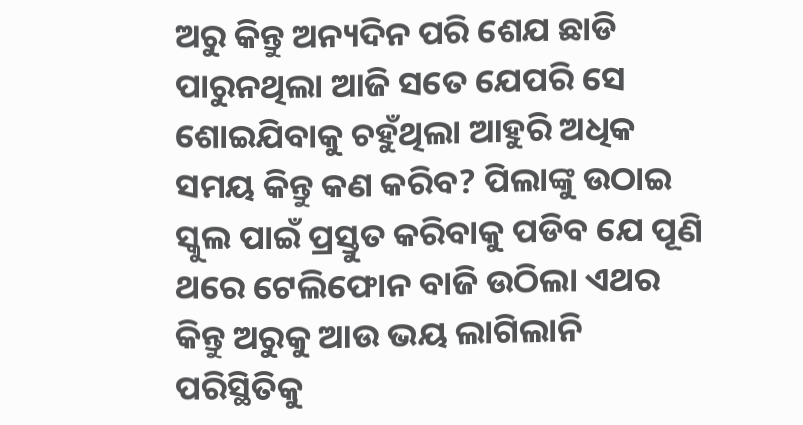ଅରୁ କିନ୍ତୁ ଅନ୍ୟଦିନ ପରି ଶେଯ ଛାଡି ପାରୁନଥିଲା ଆଜି ସତେ ଯେପରି ସେ ଶୋଇଯିବାକୁ ଚହୁଁଥିଲା ଆହୁରି ଅଧିକ ସମୟ କିନ୍ତୁ କଣ କରିବ? ପିଲାଙ୍କୁ ଉଠାଇ ସ୍କୁଲ ପାଇଁ ପ୍ରସ୍ତୁତ କରିବାକୁ ପଡିବ ଯେ ପୂଣି ଥରେ ଟେଲିଫୋନ ବାଜି ଉଠିଲା ଏଥର କିନ୍ତୁ ଅରୁକୁ ଆଉ ଭୟ ଲାଗିଲାନି ପରିସ୍ଥିତିକୁ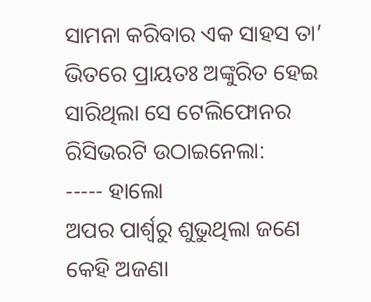ସାମନା କରିବାର ଏକ ସାହସ ତା’ ଭିତରେ ପ୍ରାୟତଃ ଅଙ୍କୁରିତ ହେଇ ସାରିଥିଲା ସେ ଟେଲିଫୋନର ରିସିଭରଟି ଉଠାଇନେଲା:
----- ହାଲୋ
ଅପର ପାର୍ଶ୍ବରୁ ଶୁଭୁଥିଲା ଜଣେ କେହି ଅଜଣା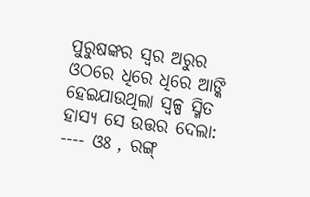ପୁରୁଷଙ୍କର ସ୍ବର ଅରୁର ଓଠରେ ଧିରେ ଧିରେ ଆଙ୍କି ହେଇଯାଉଥିଲା ସ୍ବଳ୍ପ ସ୍ମିତ ହାସ୍ୟ ସେ ଉତ୍ତର ଦେଲା:
---- ଓଃ , ରଙ୍ଗ୍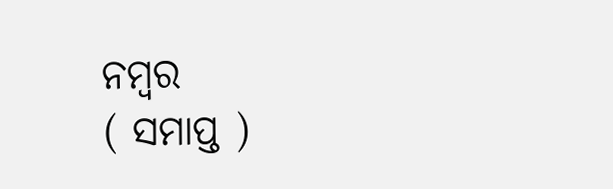ନମ୍ବର
( ସମାପ୍ତ )